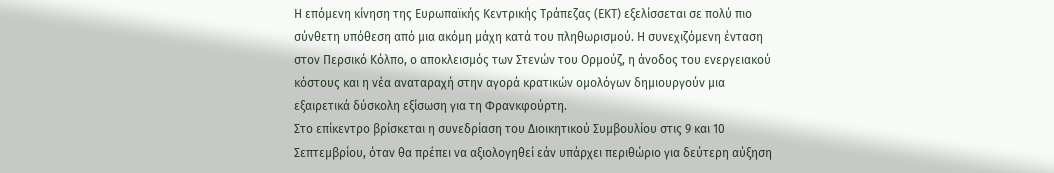Η επόμενη κίνηση της Ευρωπαϊκής Κεντρικής Τράπεζας (ΕΚΤ) εξελίσσεται σε πολύ πιο σύνθετη υπόθεση από μια ακόμη μάχη κατά του πληθωρισμού. Η συνεχιζόμενη ένταση στον Περσικό Κόλπο, ο αποκλεισμός των Στενών του Ορμούζ, η άνοδος του ενεργειακού κόστους και η νέα αναταραχή στην αγορά κρατικών ομολόγων δημιουργούν μια εξαιρετικά δύσκολη εξίσωση για τη Φρανκφούρτη.
Στο επίκεντρο βρίσκεται η συνεδρίαση του Διοικητικού Συμβουλίου στις 9 και 10 Σεπτεμβρίου, όταν θα πρέπει να αξιολογηθεί εάν υπάρχει περιθώριο για δεύτερη αύξηση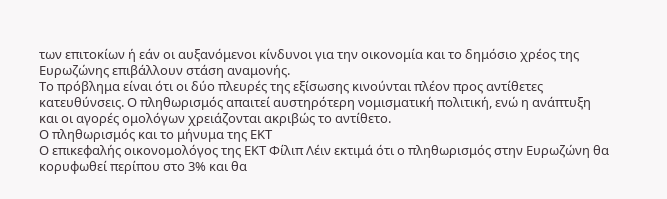των επιτοκίων ή εάν οι αυξανόμενοι κίνδυνοι για την οικονομία και το δημόσιο χρέος της Ευρωζώνης επιβάλλουν στάση αναμονής.
Το πρόβλημα είναι ότι οι δύο πλευρές της εξίσωσης κινούνται πλέον προς αντίθετες κατευθύνσεις. Ο πληθωρισμός απαιτεί αυστηρότερη νομισματική πολιτική, ενώ η ανάπτυξη και οι αγορές ομολόγων χρειάζονται ακριβώς το αντίθετο.
Ο πληθωρισμός και το μήνυμα της ΕΚΤ
Ο επικεφαλής οικονομολόγος της ΕΚΤ Φίλιπ Λέιν εκτιμά ότι ο πληθωρισμός στην Ευρωζώνη θα κορυφωθεί περίπου στο 3% και θα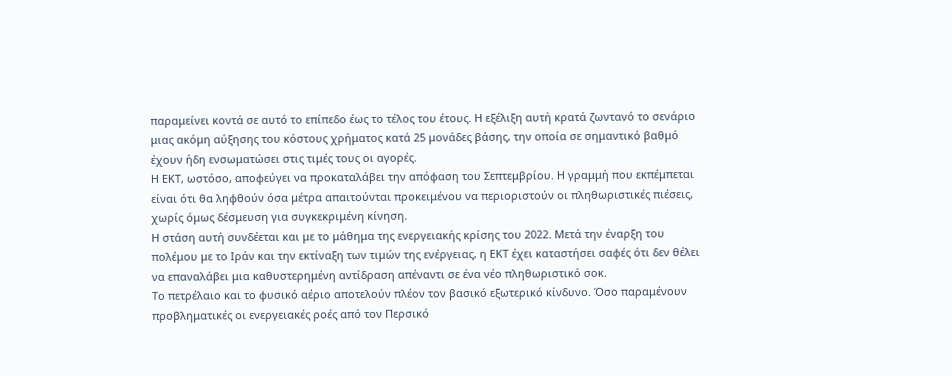παραμείνει κοντά σε αυτό το επίπεδο έως το τέλος του έτους. Η εξέλιξη αυτή κρατά ζωντανό το σενάριο μιας ακόμη αύξησης του κόστους χρήματος κατά 25 μονάδες βάσης, την οποία σε σημαντικό βαθμό έχουν ήδη ενσωματώσει στις τιμές τους οι αγορές.
Η ΕΚΤ, ωστόσο, αποφεύγει να προκαταλάβει την απόφαση του Σεπτεμβρίου. Η γραμμή που εκπέμπεται είναι ότι θα ληφθούν όσα μέτρα απαιτούνται προκειμένου να περιοριστούν οι πληθωριστικές πιέσεις, χωρίς όμως δέσμευση για συγκεκριμένη κίνηση.
Η στάση αυτή συνδέεται και με το μάθημα της ενεργειακής κρίσης του 2022. Μετά την έναρξη του πολέμου με το Ιράν και την εκτίναξη των τιμών της ενέργειας, η ΕΚΤ έχει καταστήσει σαφές ότι δεν θέλει να επαναλάβει μια καθυστερημένη αντίδραση απέναντι σε ένα νέο πληθωριστικό σοκ.
Το πετρέλαιο και το φυσικό αέριο αποτελούν πλέον τον βασικό εξωτερικό κίνδυνο. Όσο παραμένουν προβληματικές οι ενεργειακές ροές από τον Περσικό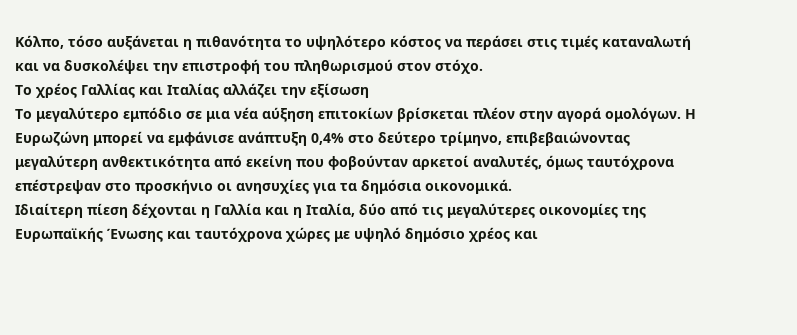Κόλπο, τόσο αυξάνεται η πιθανότητα το υψηλότερο κόστος να περάσει στις τιμές καταναλωτή και να δυσκολέψει την επιστροφή του πληθωρισμού στον στόχο.
Το χρέος Γαλλίας και Ιταλίας αλλάζει την εξίσωση
Το μεγαλύτερο εμπόδιο σε μια νέα αύξηση επιτοκίων βρίσκεται πλέον στην αγορά ομολόγων. Η Ευρωζώνη μπορεί να εμφάνισε ανάπτυξη 0,4% στο δεύτερο τρίμηνο, επιβεβαιώνοντας μεγαλύτερη ανθεκτικότητα από εκείνη που φοβούνταν αρκετοί αναλυτές, όμως ταυτόχρονα επέστρεψαν στο προσκήνιο οι ανησυχίες για τα δημόσια οικονομικά.
Ιδιαίτερη πίεση δέχονται η Γαλλία και η Ιταλία, δύο από τις μεγαλύτερες οικονομίες της Ευρωπαϊκής Ένωσης και ταυτόχρονα χώρες με υψηλό δημόσιο χρέος και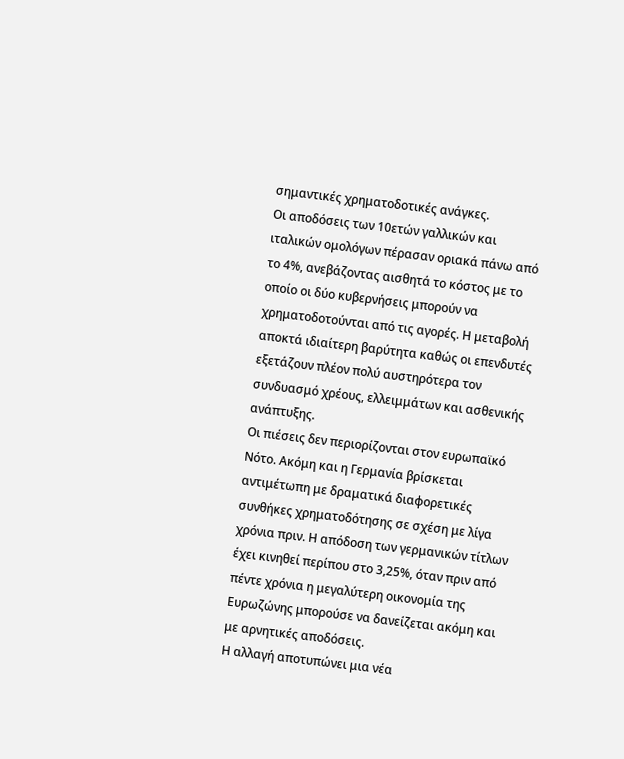σημαντικές χρηματοδοτικές ανάγκες.
Οι αποδόσεις των 10ετών γαλλικών και ιταλικών ομολόγων πέρασαν οριακά πάνω από το 4%, ανεβάζοντας αισθητά το κόστος με το οποίο οι δύο κυβερνήσεις μπορούν να χρηματοδοτούνται από τις αγορές. Η μεταβολή αποκτά ιδιαίτερη βαρύτητα καθώς οι επενδυτές εξετάζουν πλέον πολύ αυστηρότερα τον συνδυασμό χρέους, ελλειμμάτων και ασθενικής ανάπτυξης.
Οι πιέσεις δεν περιορίζονται στον ευρωπαϊκό Νότο. Ακόμη και η Γερμανία βρίσκεται αντιμέτωπη με δραματικά διαφορετικές συνθήκες χρηματοδότησης σε σχέση με λίγα χρόνια πριν. Η απόδοση των γερμανικών τίτλων έχει κινηθεί περίπου στο 3,25%, όταν πριν από πέντε χρόνια η μεγαλύτερη οικονομία της Ευρωζώνης μπορούσε να δανείζεται ακόμη και με αρνητικές αποδόσεις.
Η αλλαγή αποτυπώνει μια νέα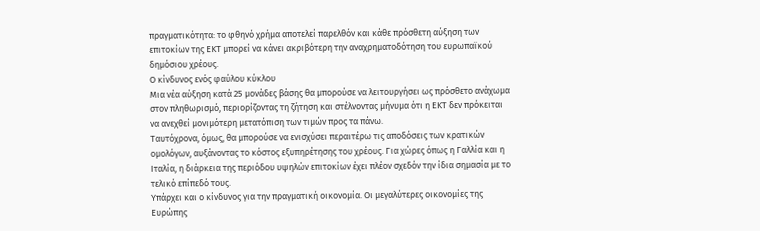πραγματικότητα: το φθηνό χρήμα αποτελεί παρελθόν και κάθε πρόσθετη αύξηση των επιτοκίων της ΕΚΤ μπορεί να κάνει ακριβότερη την αναχρηματοδότηση του ευρωπαϊκού δημόσιου χρέους.
Ο κίνδυνος ενός φαύλου κύκλου
Μια νέα αύξηση κατά 25 μονάδες βάσης θα μπορούσε να λειτουργήσει ως πρόσθετο ανάχωμα στον πληθωρισμό, περιορίζοντας τη ζήτηση και στέλνοντας μήνυμα ότι η ΕΚΤ δεν πρόκειται να ανεχθεί μονιμότερη μετατόπιση των τιμών προς τα πάνω.
Ταυτόχρονα, όμως, θα μπορούσε να ενισχύσει περαιτέρω τις αποδόσεις των κρατικών ομολόγων, αυξάνοντας το κόστος εξυπηρέτησης του χρέους. Για χώρες όπως η Γαλλία και η Ιταλία, η διάρκεια της περιόδου υψηλών επιτοκίων έχει πλέον σχεδόν την ίδια σημασία με το τελικό επίπεδό τους.
Υπάρχει και ο κίνδυνος για την πραγματική οικονομία. Οι μεγαλύτερες οικονομίες της Ευρώπης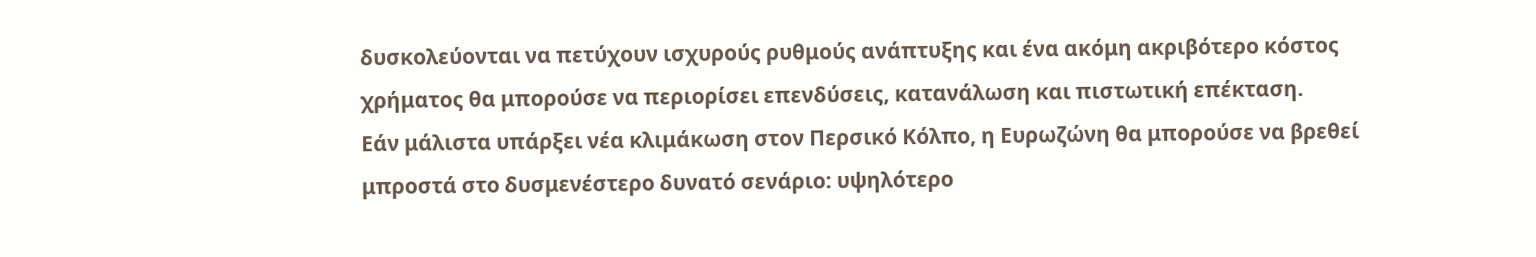δυσκολεύονται να πετύχουν ισχυρούς ρυθμούς ανάπτυξης και ένα ακόμη ακριβότερο κόστος χρήματος θα μπορούσε να περιορίσει επενδύσεις, κατανάλωση και πιστωτική επέκταση.
Εάν μάλιστα υπάρξει νέα κλιμάκωση στον Περσικό Κόλπο, η Ευρωζώνη θα μπορούσε να βρεθεί μπροστά στο δυσμενέστερο δυνατό σενάριο: υψηλότερο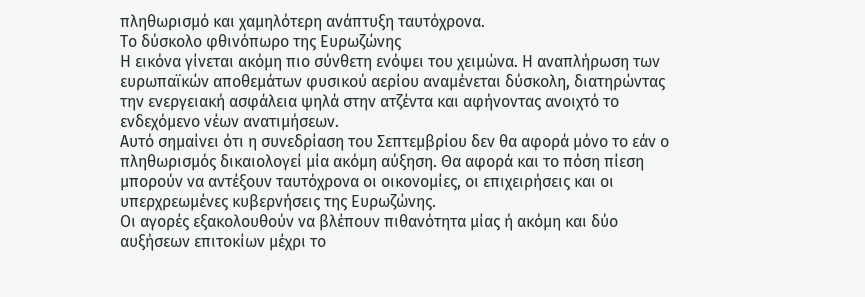πληθωρισμό και χαμηλότερη ανάπτυξη ταυτόχρονα.
Το δύσκολο φθινόπωρο της Ευρωζώνης
Η εικόνα γίνεται ακόμη πιο σύνθετη ενόψει του χειμώνα. Η αναπλήρωση των ευρωπαϊκών αποθεμάτων φυσικού αερίου αναμένεται δύσκολη, διατηρώντας την ενεργειακή ασφάλεια ψηλά στην ατζέντα και αφήνοντας ανοιχτό το ενδεχόμενο νέων ανατιμήσεων.
Αυτό σημαίνει ότι η συνεδρίαση του Σεπτεμβρίου δεν θα αφορά μόνο το εάν ο πληθωρισμός δικαιολογεί μία ακόμη αύξηση. Θα αφορά και το πόση πίεση μπορούν να αντέξουν ταυτόχρονα οι οικονομίες, οι επιχειρήσεις και οι υπερχρεωμένες κυβερνήσεις της Ευρωζώνης.
Οι αγορές εξακολουθούν να βλέπουν πιθανότητα μίας ή ακόμη και δύο αυξήσεων επιτοκίων μέχρι το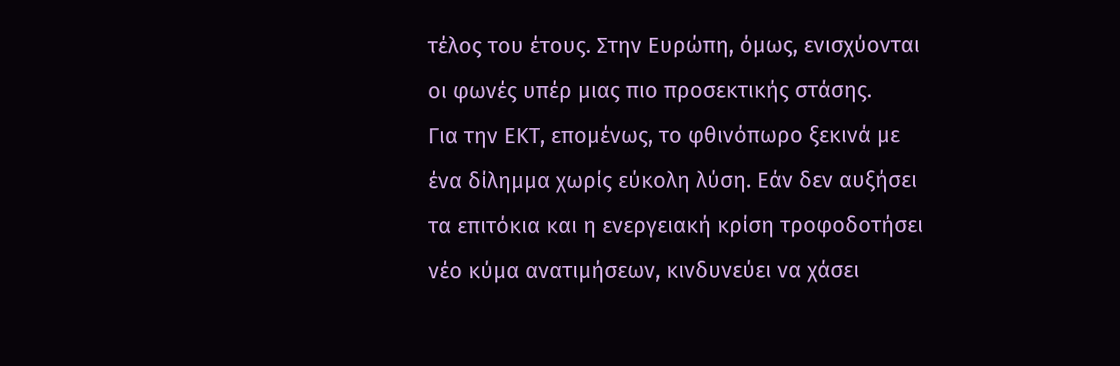τέλος του έτους. Στην Ευρώπη, όμως, ενισχύονται οι φωνές υπέρ μιας πιο προσεκτικής στάσης.
Για την ΕΚΤ, επομένως, το φθινόπωρο ξεκινά με ένα δίλημμα χωρίς εύκολη λύση. Εάν δεν αυξήσει τα επιτόκια και η ενεργειακή κρίση τροφοδοτήσει νέο κύμα ανατιμήσεων, κινδυνεύει να χάσει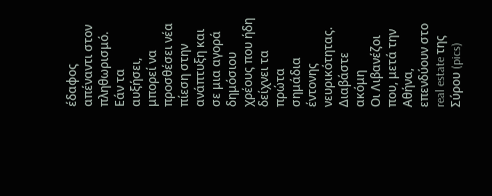έδαφος απέναντι στον πληθωρισμό. Εάν τα αυξήσει, μπορεί να προσθέσει νέα πίεση στην ανάπτυξη και σε μια αγορά δημόσιου χρέους που ήδη δείχνει τα πρώτα σημάδια έντονης νευρικότητας.
Διαβάστε ακόμη
Oι Λιβανέζοι που, μετά την Αθήνα, επενδύουν στο real estate της Σύρου (pics)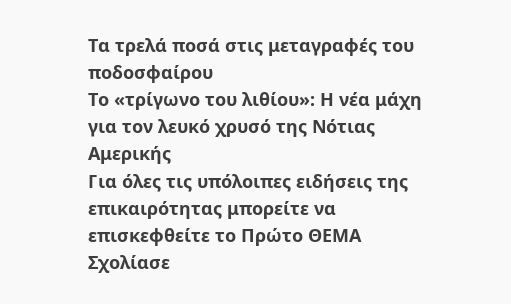Τα τρελά ποσά στις μεταγραφές του ποδοσφαίρου
Το «τρίγωνο του λιθίου»: Η νέα μάχη για τον λευκό χρυσό της Νότιας Αμερικής
Για όλες τις υπόλοιπες ειδήσεις της επικαιρότητας μπορείτε να επισκεφθείτε το Πρώτο ΘΕΜΑ
Σχολίασε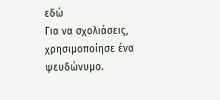εδώ
Για να σχολιάσεις, χρησιμοποίησε ένα ψευδώνυμο.